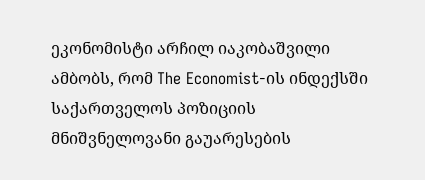ეკონომისტი არჩილ იაკობაშვილი ამბობს, რომ The Economist-ის ინდექსში საქართველოს პოზიციის მნიშვნელოვანი გაუარესების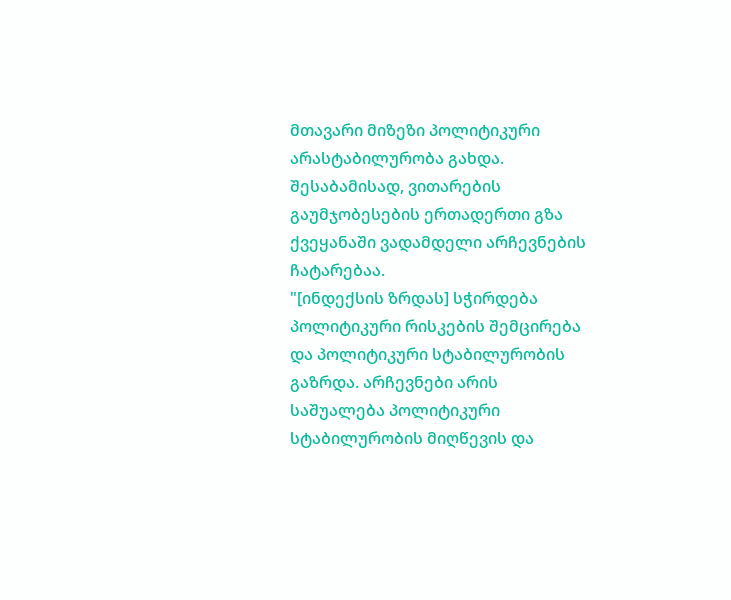მთავარი მიზეზი პოლიტიკური არასტაბილურობა გახდა. შესაბამისად, ვითარების გაუმჯობესების ერთადერთი გზა ქვეყანაში ვადამდელი არჩევნების ჩატარებაა.
"[ინდექსის ზრდას] სჭირდება პოლიტიკური რისკების შემცირება და პოლიტიკური სტაბილურობის გაზრდა. არჩევნები არის საშუალება პოლიტიკური სტაბილურობის მიღწევის და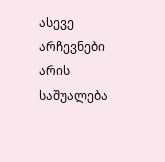ასევე არჩევნები არის საშუალება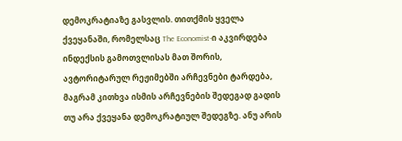დემოკრატიაზე გასვლის. თითქმის ყველა ქვეყანაში, რომელსაც The Economist-ი აკვირდება ინდექსის გამოთვლისას მათ შორის, ავტორიტარულ რეჟიმებში არჩევნები ტარდება, მაგრამ კითხვა ისმის არჩევნების შედეგად გადის თუ არა ქვეყანა დემოკრატიულ შედეგზე. ანუ არის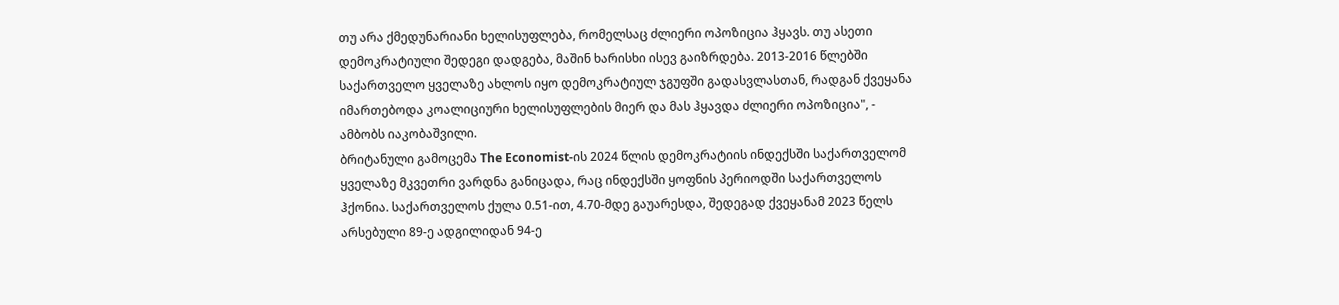თუ არა ქმედუნარიანი ხელისუფლება, რომელსაც ძლიერი ოპოზიცია ჰყავს. თუ ასეთი დემოკრატიული შედეგი დადგება, მაშინ ხარისხი ისევ გაიზრდება. 2013-2016 წლებში საქართველო ყველაზე ახლოს იყო დემოკრატიულ ჯგუფში გადასვლასთან, რადგან ქვეყანა იმართებოდა კოალიციური ხელისუფლების მიერ და მას ჰყავდა ძლიერი ოპოზიცია", - ამბობს იაკობაშვილი.
ბრიტანული გამოცემა The Economist-ის 2024 წლის დემოკრატიის ინდექსში საქართველომ ყველაზე მკვეთრი ვარდნა განიცადა, რაც ინდექსში ყოფნის პერიოდში საქართველოს ჰქონია. საქართველოს ქულა 0.51-ით, 4.70-მდე გაუარესდა, შედეგად ქვეყანამ 2023 წელს არსებული 89-ე ადგილიდან 94-ე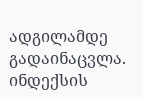ადგილამდე გადაინაცვლა.
ინდექსის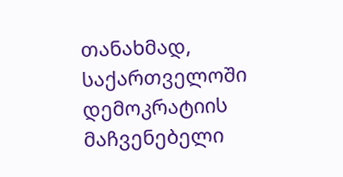თანახმად, საქართველოში დემოკრატიის მაჩვენებელი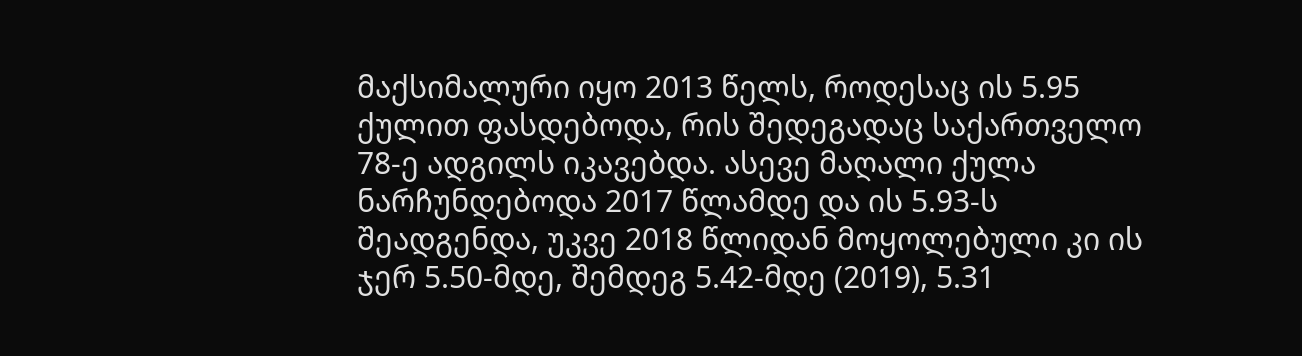მაქსიმალური იყო 2013 წელს, როდესაც ის 5.95 ქულით ფასდებოდა, რის შედეგადაც საქართველო 78-ე ადგილს იკავებდა. ასევე მაღალი ქულა ნარჩუნდებოდა 2017 წლამდე და ის 5.93-ს შეადგენდა, უკვე 2018 წლიდან მოყოლებული კი ის ჯერ 5.50-მდე, შემდეგ 5.42-მდე (2019), 5.31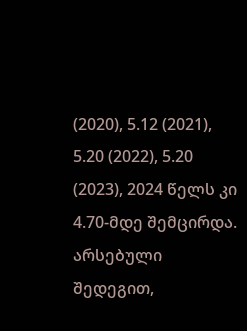(2020), 5.12 (2021), 5.20 (2022), 5.20 (2023), 2024 წელს კი 4.70-მდე შემცირდა. არსებული შედეგით,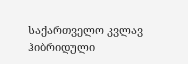საქართველო კვლავ ჰიბრიდული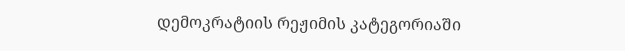დემოკრატიის რეჟიმის კატეგორიაში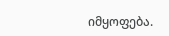იმყოფება.